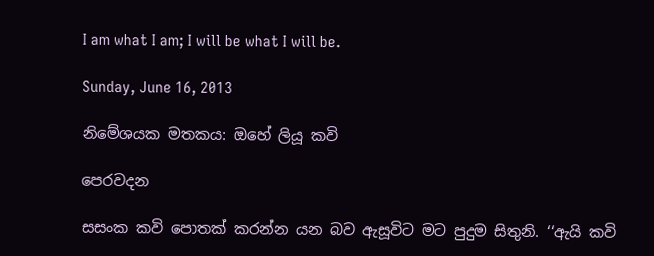I am what I am; I will be what I will be.

Sunday, June 16, 2013

නිමේශයක මතකය: ඔහේ ලියූ කවි

පෙරවදන

සසංක කවි පොතක් කරන්න යන බව ඇසූවිට මට පුදුම සිතුනි. ‘‘ඇයි කවි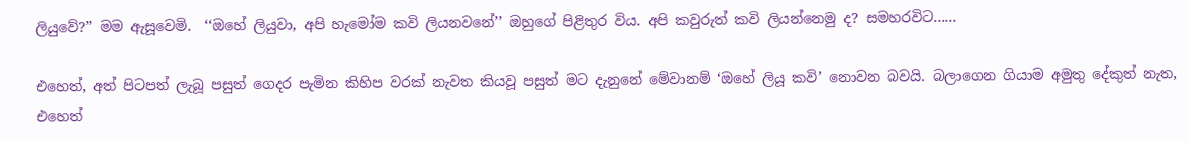ලියුවේ?’’ මම ඇසූවෙමි.  ‘‘ඔහේ ලියුවා, අපි හැමෝම කවි ලියනවනේ’’ ඔහුගේ පිළිතුර විය. අපි කවුරුත් කවි ලියන්නෙමු ද? සමහරවිට......

එහෙත්, අත් පිටපත් ලැබූ පසුත් ගෙදර පැමින කිහිප වරක් නැවත කියවූ පසුත් මට දැනුනේ මේවානම් ‘ඔහේ ලියූ කවි’ නොවන බවයි. බලාගෙන ගියාම අමුතු දේකුත් නැත, එහෙත්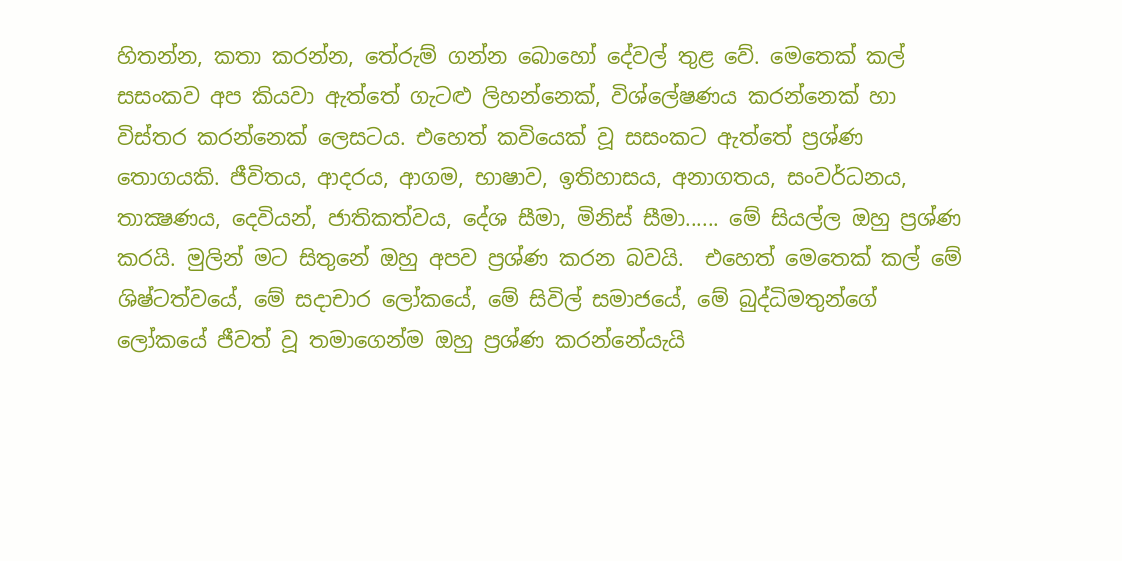හිතන්න, කතා කරන්න, තේරුම් ගන්න බොහෝ දේවල් තුළ වේ. මෙතෙක් කල් සසංකව අප කියවා ඇත්තේ ගැටළු ලිහන්නෙක්, විශ්ලේෂණය කරන්නෙක් හා විස්තර කරන්නෙක් ලෙසටය. එහෙත් කවියෙක් වූ සසංකට ඇත්තේ ප්‍රශ්ණ තොගයකි. ජීවිතය, ආදරය, ආගම, භාෂාව, ඉතිහාසය, අනාගතය, සංවර්ධනය, තාක්‍ෂණය, දෙවියන්, ජාතිකත්වය, දේශ සීමා, මිනිස් සීමා...... මේ සියල්ල ඔහු ප්‍රශ්ණ කරයි. මුලින් මට සිතුනේ ඔහු අපව ප්‍රශ්ණ කරන බවයි.  එහෙත් මෙතෙක් කල් මේ ශිෂ්ටත්වයේ, මේ සදාචාර ලෝකයේ, මේ සිවිල් සමාජයේ, මේ බුද්ධිමතුන්ගේ ලෝකයේ ජීවත් වූ තමාගෙන්ම ඔහු ප්‍රශ්ණ කරන්නේයැයි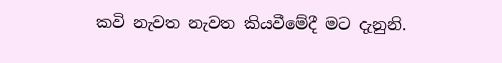කවි නැවත නැවත කියවීමේදී මට දැනුනි.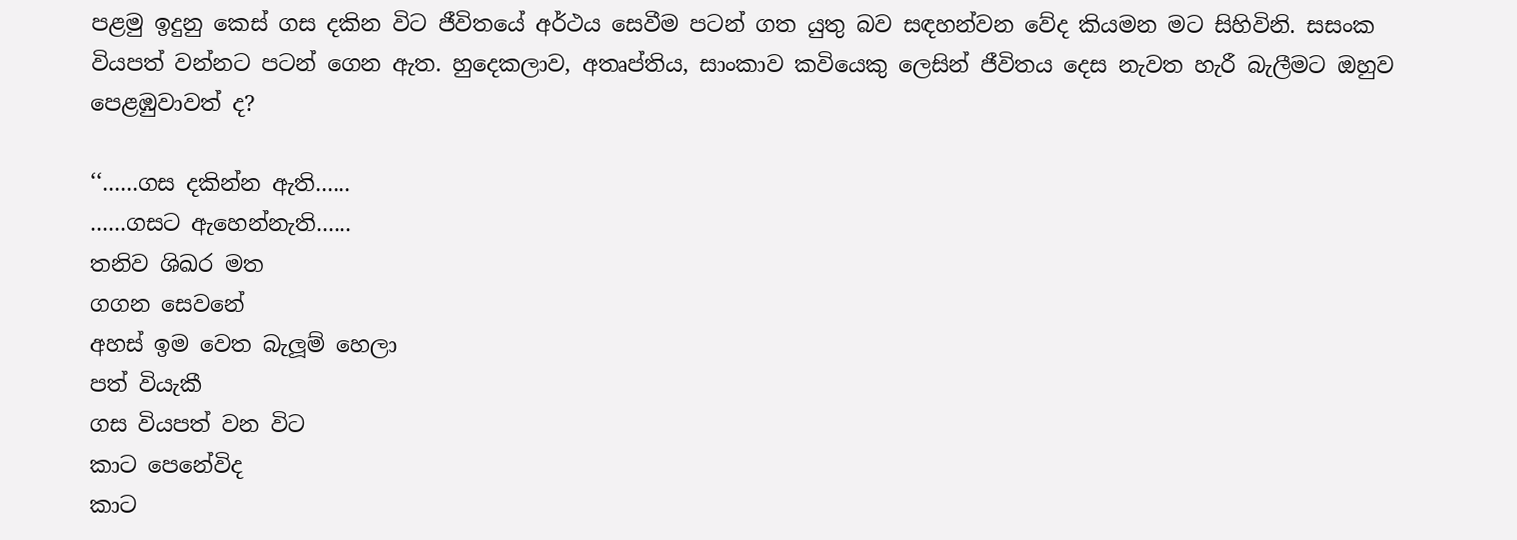පළමු ඉදුනු කෙස් ගස දකින විට ජීවිතයේ අර්ථය සෙවීම පටන් ගත යුතු බව සඳහන්වන වේද කියමන මට සිහිවිනි. සසංක වියපත් වන්නට පටන් ගෙන ඇත. හුදෙකලාව, අතෘප්තිය, සාංකාව කවියෙකු ලෙසින් ජීවිතය දෙස නැවත හැරී බැලීමට ඔහුව පෙළඹුවාවත් ද?

‘‘......ගස දකින්න ඇති......
......ගසට ඇහෙන්නැති......
තනිව ශිඛර මත
ගගන සෙවනේ
අහස් ඉම වෙත බැලූම් හෙලා
පත් වියැකී
ගස වියපත් වන විට
කාට පෙනේවිද
කාට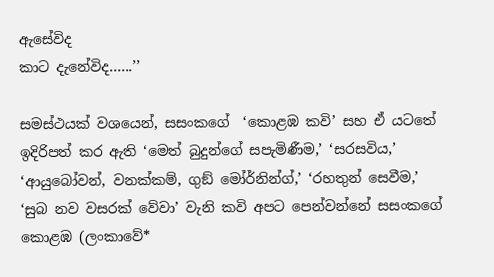ඇසේවිද
කාට දැනේවිද......’’

සමස්ථයක් වශයෙන්, සසංකගේ  ‘කොළඹ කවි’ සහ ඒ යටතේ ඉදිරිපත් කර ඇති ‘මෙත් බුදුන්ගේ සපැමිණීම,’ ‘සරසවිය,’ ‘ආයුබෝවන්, වනක්කම්, ගුඞ් මෝර්නින්ග්,’ ‘රහතුන් සෙවීම,’ ‘සුබ නව වසරක් වේවා’ වැනි කවි අපට පෙන්වන්නේ සසංකගේ කොළඹ (ලංකාවේ*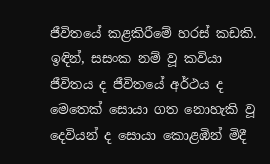ජීවිතයේ කළකිරීමේ හරස් කඩකි.  ඉඳින්, සසංක නම් වූ කවියා ජීවිතය ද ජීවිතයේ අර්ථය ද මෙතෙක් සොයා ගත නොහැකි වූ දෙවියන් ද සොයා කොළඹින් මිදී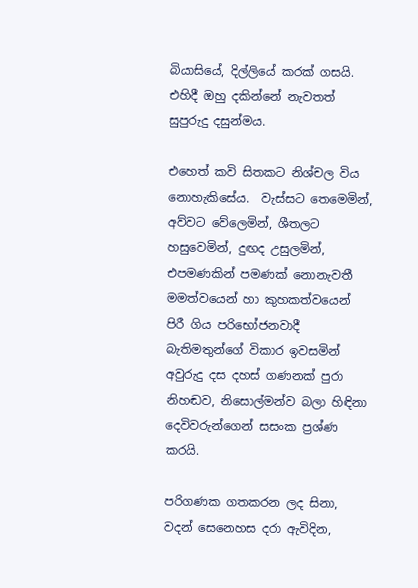බියාසියේ, දිල්ලියේ කරක් ගසයි.  එහිදී ඔහු දකින්නේ නැවතත් සුපුරුදු දසුන්මය.

එහෙත් කවි සිතකට නිශ්චල විය නොහැකිසේය.  වැස්සට තෙමෙමින්, අව්වට වේලෙමින්, ශීතලට හසුවෙමින්, දුඟද උසුලමින්, එපමණකින් පමණක් නොනැවතී මමත්වයෙන් හා කුහකත්වයෙන් පිරී ගිය පරිභෝජනවාදී  බැතිමතුන්ගේ විකාර ඉවසමින් අවුරුදු දස දහස් ගණනක් පුරා නිහඬව, නිසොල්මන්ව බලා හිඳිනා දෙවිවරුන්ගෙන් සසංක ප්‍රශ්ණ කරයි.

පරිගණක ගතකරන ලද සිනා, වදන් සෙනෙහස දරා ඇවිදින,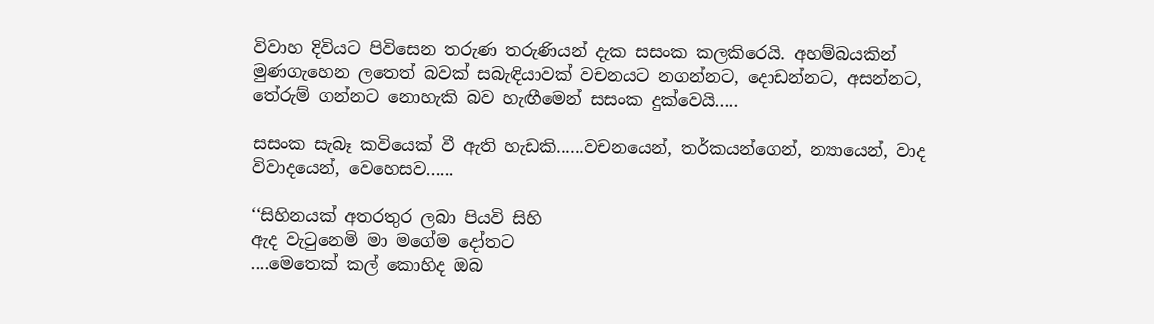විවාහ දිවියට පිවිසෙන තරුණ තරුණියන් දැක සසංක කලකිරෙයි. අහම්බයකින් මුණගැහෙන ලතෙත් බවක් සබැඳියාවක් වචනයට නගන්නට, දොඩන්නට, අසන්නට, තේරුම් ගන්නට නොහැකි බව හැඟීමෙන් සසංක දුක්වෙයි.....

සසංක සැබෑ කවියෙක් වී ඇති හැඩකි......වචනයෙන්, තර්කයන්ගෙන්, න්‍යායෙන්, වාද විවාදයෙන්, වෙහෙසව......

‘‘සිහිනයක් අතරතුර ලබා පියවි සිහි
ඇද වැටුනෙමි මා මගේම දෝතට
....මෙතෙක් කල් කොහිද ඔබ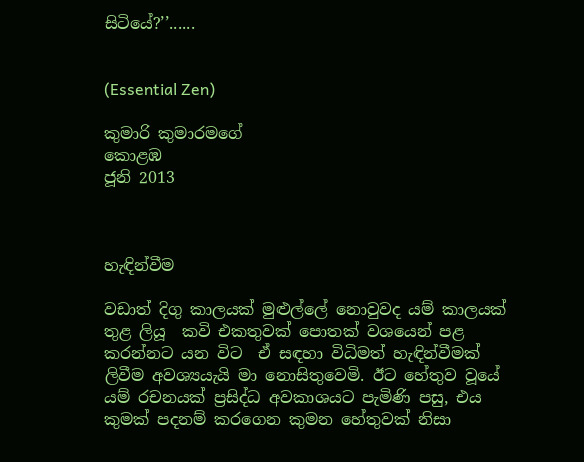සිටියේ?’’......


(Essential Zen)

කුමාරි කුමාරමගේ
කොළඹ
ජූනි 2013



හැඳින්වීම

වඩාත් දිගු කාලයක් මුළුල්ලේ නොවුවද යම් කාලයක් තුළ ලියූ  කවි එකතුවක් පොතක් වශයෙන් පළ කරන්නට යන විට  ඒ සඳහා විධිමත් හැඳින්වීමක් ලිවීම අවශ්‍යයැයි මා නොසිතුවෙමි. ඊට හේතුව වූයේ යම් රචනයක් ප්‍රසිද්ධ අවකාශයට පැමිණි පසු, එය කුමක් පදනම් කරගෙන කුමන හේතුවක් නිසා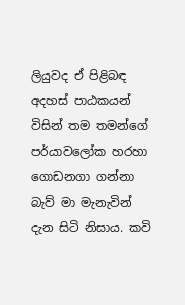ලියුවද ඒ පිළිබඳ අදහස් පාඨකයන් විසින් තම තමන්ගේ පර්යාවලෝක හරහා ගොඩනගා ගන්නා බැව් මා මැනැවින් දැන සිටි නිසාය. කවි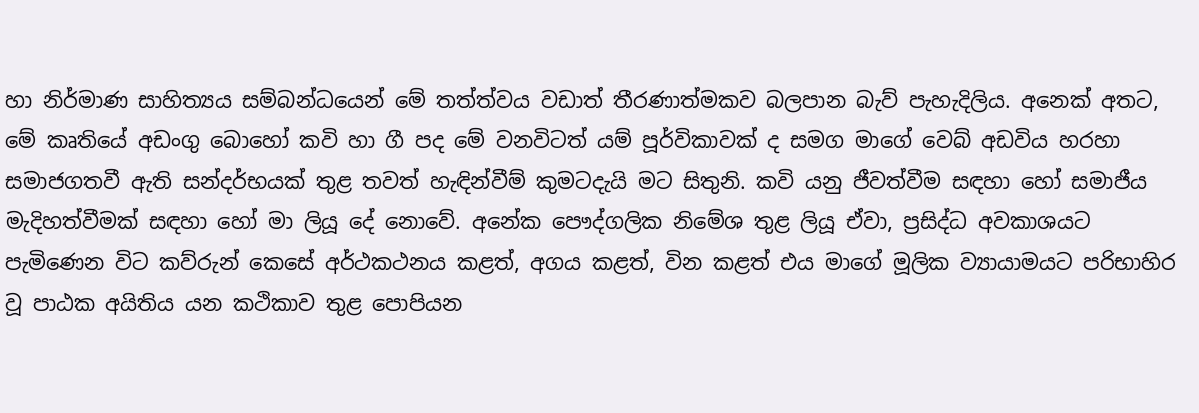හා නිර්මාණ සාහිත්‍යය සම්බන්ධයෙන් මේ තත්ත්වය වඩාත් තීරණාත්මකව බලපාන බැව් පැහැදිලිය. අනෙක් අතට, මේ කෘතියේ අඩංගු බොහෝ කවි හා ගී පද මේ වනවිටත් යම් පූර්විකාවක් ද සමග මාගේ වෙබ් අඩවිය හරහා සමාජගතවී ඇති සන්දර්භයක් තුළ තවත් හැඳින්වීම් කුමටදැයි මට සිතුනි. කවි යනු ජීවත්වීම සඳහා හෝ සමාජීය මැදිහත්වීමක් සඳහා හෝ මා ලියූ දේ නොවේ. අනේක පෞද්ගලික නිමේශ තුළ ලියූ ඒවා, ප්‍රසිද්ධ අවකාශයට පැමිණෙන විට කව්රුන් කෙසේ අර්ථකථනය කළත්, අගය කළත්, වින කළත් එය මාගේ මූලික ව්‍යායාමයට පරිභාහිර වූ පාඨක අයිතිය යන කථිකාව තුළ පොපියන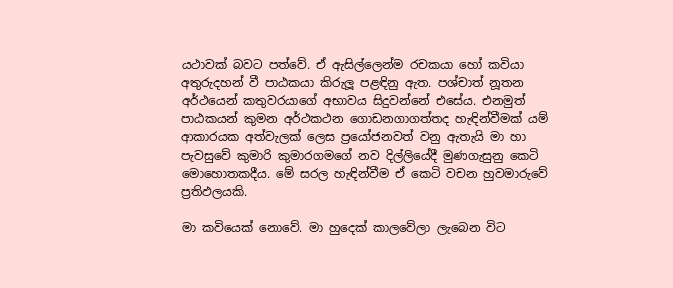යථාවක් බවට පත්වේ. ඒ ඇසිල්ලෙන්ම රචකයා හෝ කවියා අතුරුදහන් වී පාඨකයා කිරුලූ පළඳිනු ඇත. පශ්චාත් නූතන අර්ථයෙන් කතුවරයාගේ අභාවය සිදුවන්නේ එසේය. එනමුත් පාඨකයන් කුමන අර්ථකථන ගොඩනගාගත්තද හැඳින්වීමක් යම් ආකාරයක අත්වැලක් ලෙස ප්‍රයෝජනවත් වනු ඇතැයි මා හා පැවසුවේ කුමාරි කුමාරගමගේ නව දිල්ලියේදී මුණගැසුනු කෙටි මොහොතකදීය. මේ සරල හැඳින්වීම ඒ කෙටි වචන හුවමාරුවේ ප්‍රතිඵලයකි.

මා කවියෙක් නොවේ. මා හුදෙක් කාලවේලා ලැබෙන විට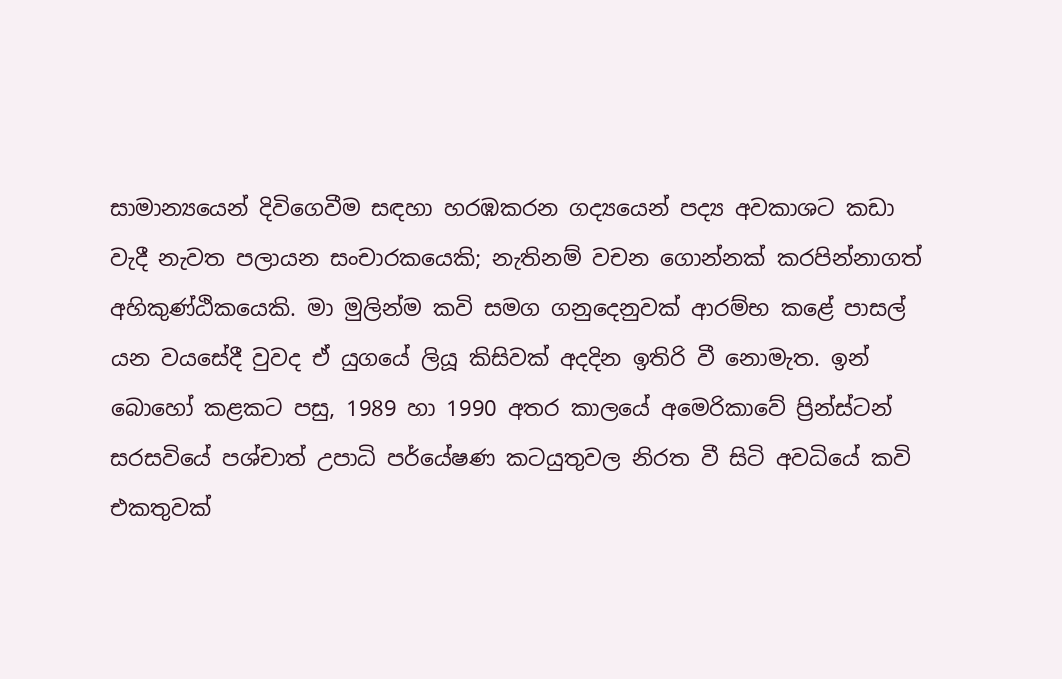සාමාන්‍යයෙන් දිවිගෙවීම සඳහා හරඹකරන ගද්‍යයෙන් පද්‍ය අවකාශට කඩා වැදී නැවත පලායන සංචාරකයෙකි; නැතිනම් වචන ගොන්නක් කරපින්නාගත් අහිකුණ්ඨිකයෙකි. මා මුලින්ම කවි සමග ගනුදෙනුවක් ආරම්භ කළේ පාසල් යන වයසේදී වුවද ඒ යුගයේ ලියූ කිසිවක් අදදින ඉතිරි වී නොමැත. ඉන් බොහෝ කළකට පසු, 1989 හා 1990 අතර කාලයේ අමෙරිකාවේ ප්‍රින්ස්ටන් සරසවියේ පශ්චාත් උපාධි පර්යේෂණ කටයුතුවල නිරත වී සිටි අවධියේ කවි එකතුවක්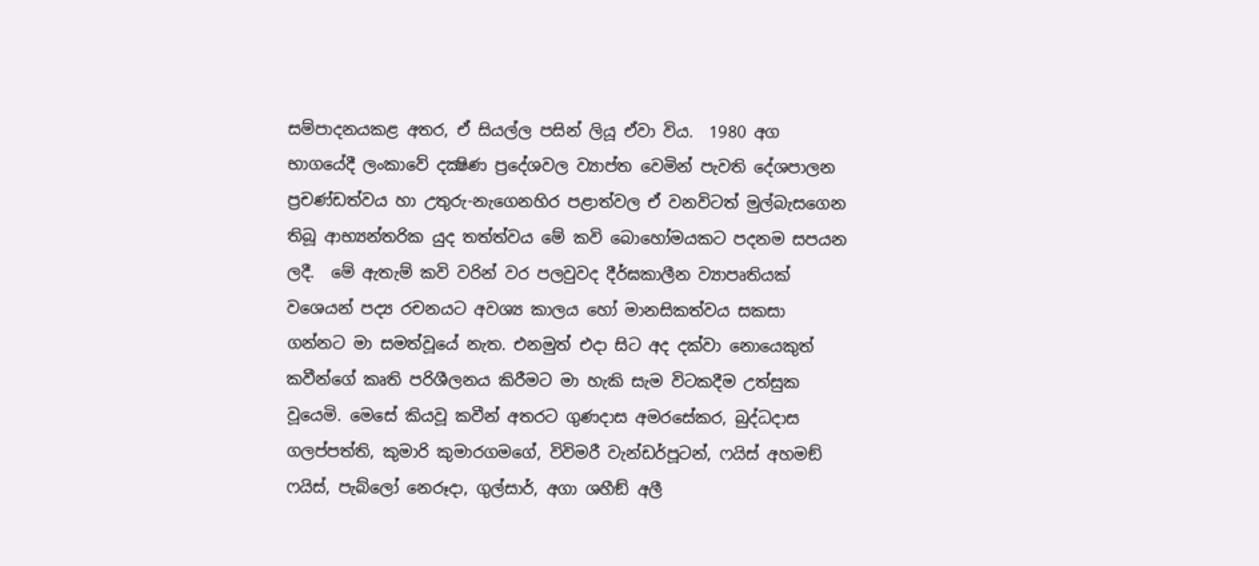සම්පාදනයකළ අතර, ඒ සියල්ල පසින් ලියූ ඒවා විය.  1980 අග භාගයේදී ලංකාවේ දක්‍ෂිණ ප්‍රදේශවල ව්‍යාප්ත වෙමින් පැවති දේශපාලන ප්‍රචණ්ඩත්වය හා උතුරු-නැගෙනහිර පළාත්වල ඒ වනවිටත් මුල්බැසගෙන තිබූ ආභ්‍යන්තරික යුද තත්ත්වය මේ කවි බොහෝමයකට පදනම සපයන ලදී.  මේ ඇතැම් කවි වරින් වර පලවුවද දීර්ඝකාලීන ව්‍යාපෘතියක් වශෙයන් පද්‍ය රචනයට අවශ්‍ය කාලය හෝ මානසිකත්වය සකසා ගන්නට මා සමත්වූයේ නැත. එනමුත් එදා සිට අද දක්වා නොයෙකුත් කවීන්ගේ කෘති පරිශීලනය කිරීමට මා හැකි සැම විටකදීම උත්සුක වූයෙමි. මෙසේ කියවූ කවීන් අතරට ගුණදාස අමරසේකර, බුද්ධදාස ගලප්පත්ති, කුමාරි කුමාරගමගේ, විවිමරී වැන්ඩර්පූටන්, ෆයිස් අහමඞ් ෆයිස්, පැබ්ලෝ නෙරූදා, ගුල්සාර්, අගා ශහීඞ් අලී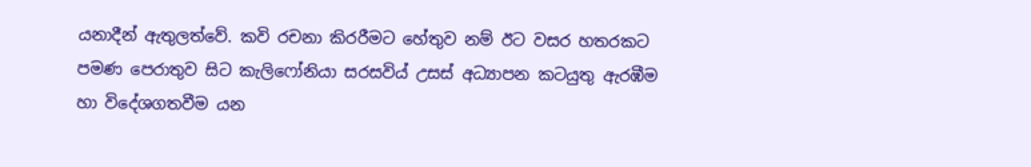යනාදීන් ඇතුලත්වේ. කවි රචනා කිරරීමට හේතුව නම් ඊට වසර හතරකට පමණ පෙරාතුව සිට කැලිෆෝනියා සරසවිය් උසස් අධ්‍යාපන කටයුතු ඇරඹීම හා විදේශගතවීම යන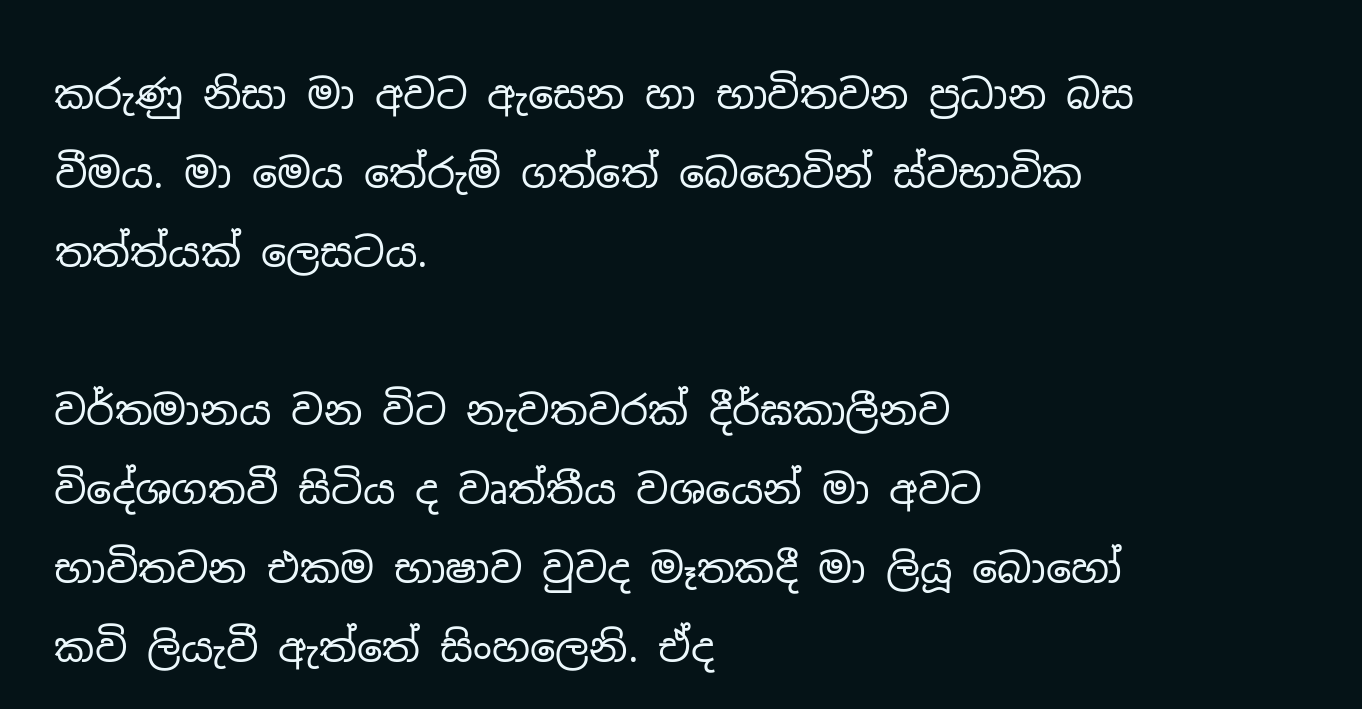කරුණු නිසා මා අවට ඇසෙන හා භාවිතවන ප්‍රධාන බස වීමය. මා මෙය තේරුම් ගත්තේ බෙහෙවින් ස්වභාවික තත්ත්යක් ලෙසටය.

වර්තමානය වන විට නැවතවරක් දීර්ඝකාලීනව විදේශගතවී සිටිය ද වෘත්තීය වශයෙන් මා අවට භාවිතවන එකම භාෂාව වුවද මෑතකදී මා ලියූ බොහෝ කවි ලියැවී ඇත්තේ සිංහලෙනි. ඒද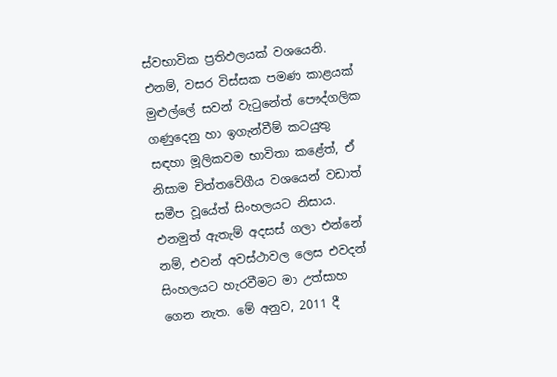ස්වභාවික ප්‍රතිඵලයක් වශයෙනි. එනම්, වසර විස්සක පමණ කාළයක් මුළුල්ලේ සවන් වැටුනේත් පෞද්ගලික ගණුදෙනු හා ඉගැන්වීම් කටයුතු සඳහා මූලිකවම භාවිතා කළේත්, ඒ නිසාම චිත්තවේගීය වශයෙන් වඩාත් සමීප වූයේත් සිංහලයට නිසාය. එනමුත් ඇතැම් අදසස් ගලා එන්නේ නම්, එවන් අවස්ථාවල ලෙස එවදන් සිංහලයට හැරවීමට මා උත්සාහ ගෙන නැත. මේ අනුව, 2011 දී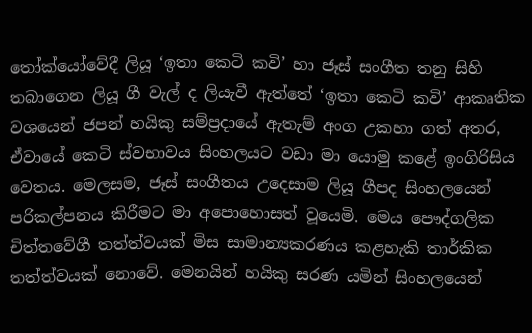තෝක්යෝවේදී ලියූ ‘ඉතා කෙටි කවි’ හා ජෑස් සංගීත තනු සිහි තබාගෙන ලියූ ගී වැල් ද ලියැවී ඇත්තේ ‘ඉතා කෙටි කවි’ ආකෘතික වශයෙන් ජපන් හයිකු සම්ප්‍රදායේ ඇතැම් අංග උකහා ගත් අතර, ඒවායේ කෙටි ස්වභාවය සිංහලයට වඩා මා යොමු කළේ ඉංගිරිසිය වෙතය. මෙලසම, ජෑස් සංගීතය උදෙසාම ලියූ ගීපද සිංහලයෙන් පරිකල්පනය කිරීමට මා අපොහොසත් වූයෙමි. මෙය පෞද්ගලික චිත්තවේගී තත්ත්වයක් මිස සාමාන්‍යකරණය කළහැකි තාර්කික තත්ත්වයක් නොවේ. මෙනයින් හයිකු සරණ යමින් සිංහලයෙන්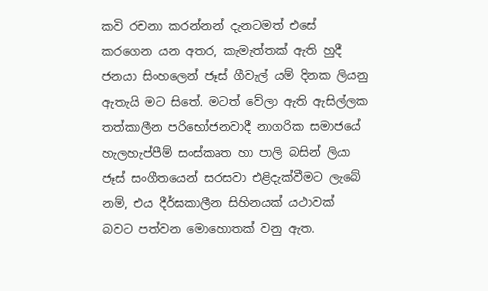කවි රචනා කරන්නන් දැනටමත් එසේ කරගෙන යන අතර, කැමැත්තක් ඇති හුදී ජනයා සිංහලෙන් ජෑස් ගීවැල් යම් දිනක ලියනු ඇතැයි මට සිතේ. මටත් වේලා ඇති ඇසිල්ලක තත්කාලීන පරිභෝජනවාදී නාගරික සමාජයේ හැලහැප්පීම් සංස්කෘත හා පාලි බසින් ලියා ජෑස් සංගීතයෙන් සරසවා එළිදැක්වීමට ලැබේ නම්, එය දීර්ඝකාලීන සිහිනයක් යථාවක් බවට පත්වන මොහොතක් වනු ඇත.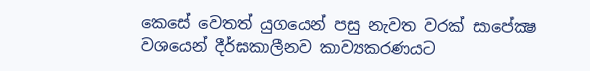කෙසේ වෙතත් යුගයෙන් පසු නැවත වරක් සාපේක්‍ෂ වශයෙන් දීර්ඝකාලීනව කාව්‍යකරණයට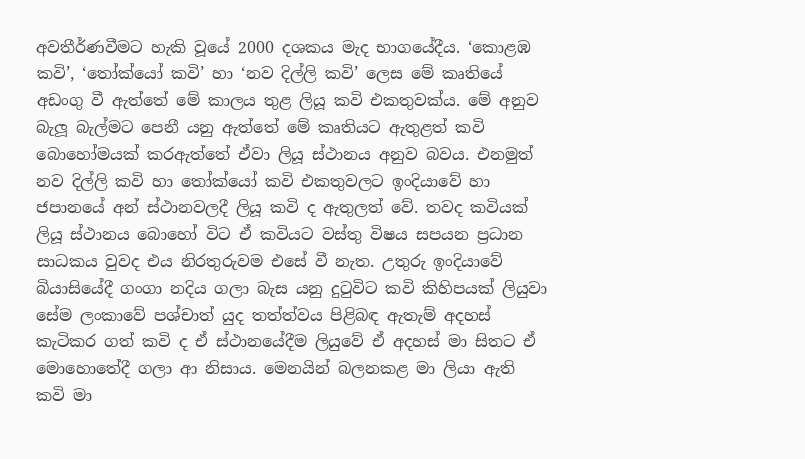අවතීර්ණවීමට හැකි වූයේ 2000 දශකය මැද භාගයේදීය. ‘කොළඹ කවි’, ‘තෝක්යෝ කවි’ හා ‘නව දිල්ලි කවි’ ලෙස මේ කෘතියේ අඩංගු වී ඇත්තේ මේ කාලය තුළ ලියූ කවි එකතුවක්ය. මේ අනුව බැලූ බැල්මට පෙනී යනු ඇත්තේ මේ කෘතියට ඇතුළත් කවි බොහෝමයක් කරඇත්තේ ඒවා ලියූ ස්ථානය අනුව බවය. එනමුත් නව දිල්ලි කවි හා තෝක්යෝ කවි එකතුවලට ඉංදියාවේ හා ජපානයේ අන් ස්ථානවලදී ලියූ කවි ද ඇතුලත් වේ. තවද කවියක් ලියූ ස්ථානය බොහෝ විට ඒ කවියට වස්තු විෂය සපයන ප්‍රධාන සාධකය වුවද එය නිරතුරුවම එසේ වී නැත. උතුරු ඉංදියාවේ බියාසියේදී ගංගා නදිය ගලා බැස යනු දුටුවිට කවි කිහිපයක් ලියුවා සේම ලංකාවේ පශ්චාත් යුද තත්ත්වය පිළිබඳ ඇතැම් අදහස් කැටිකර ගත් කවි ද ඒ ස්ථානයේදීම ලියුවේ ඒ අදහස් මා සිතට ඒ මොහොතේදී ගලා ආ නිසාය. මෙනයින් බලනකළ මා ලියා ඇති කවි මා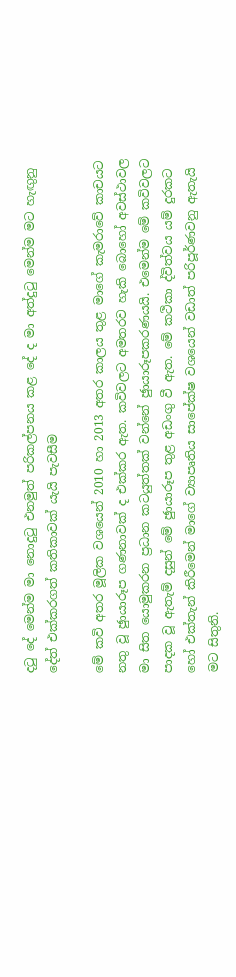දටු දේ මෙන්ම මා නොදුටු එනමුත් පරිකල්පනය කළ දේ ද මා අත්දුටු මෙන්ම මට හැඟුනු දේත් එක්කරගත් කතිකාවක් යැයි පැවසීම

මේ කවි අතර මූලික වශයෙන් 2010 හා 2013 අතර කාලය තුළ මාගේ කැමරාවේ කාචයට නතු වූ ඡුායාරූප ගණනාවක් ද එක්කර ඇත. කවිවලට අමතරව හැකි බොහෝ අවස්ථාවල මා සිත යොමුකරන ප්‍රධාන කටයුත්තක් වන්නේ ඡුායාරූපකරණයයි. එමෙන්ම මේ කවිවලට පාදක වූ ඇතැම් දසුන් මේ ඡුායාරූප තුළ අඩංගු වී ඇත. මේ කථිකා ද්විත්වය යම් දුරකට හෝ එක්තැන් කිරීමෙන් මාගේ ව්‍යාපෘතිය සාපේක්ෂ වශයෙන් වඩාත් පරිපූර්ණවනු ඇතැයි මට සිතුනි.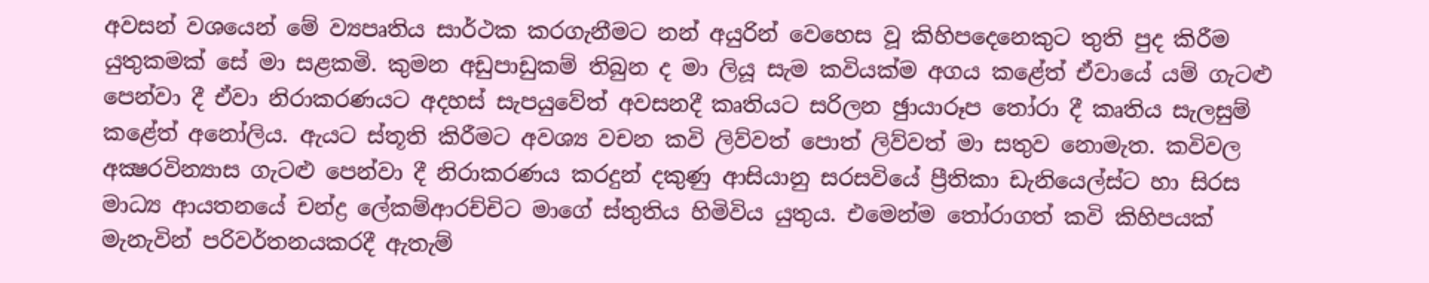අවසන් වශයෙන් මේ ව්‍යපෘතිය සාර්ථක කරගැනීමට නන් අයුරින් වෙහෙස වූ කිහිපදෙනෙකුට තුති පුද කිරීම යුතුකමක් සේ මා සළකමි. කුමන අඩුපාඩුකම් තිබුන ද මා ලියූ සැම කවියක්ම අගය කළේත් ඒවායේ යම් ගැටළු පෙන්වා දී ඒවා නිරාකරණයට අදහස් සැපයුවේත් අවසනදී කෘතියට සරිලන ඡුායාරූප තෝරා දී කෘතිය සැලසුම් කළේත් අනෝලිය. ඇයට ස්තූති කිරීමට අවශ්‍ය වචන කවි ලිව්වත් පොත් ලිව්වත් මා සතුව නොමැත. කවිවල අක්‍ෂරවින්‍යාස ගැටළු පෙන්වා දී නිරාකරණය කරදුන් දකුණු ආසියානු සරසවියේ ප්‍රීතිකා ඩැනියෙල්ස්ට හා සිරස මාධ්‍ය ආයතනයේ චන්ද්‍ර ලේකම්ආරච්චිට මාගේ ස්තුතිය හිමිවිය යුතුය. එමෙන්ම තෝරාගත් කවි කිහිපයක් මැනැවින් පරිවර්තනයකරදී ඇතැම්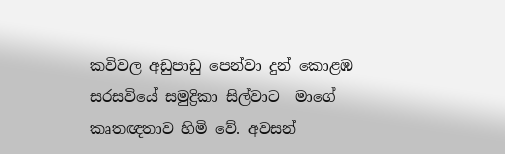කවිවල අඩුපාඩු පෙන්වා දුන් කොළඹ සරසවියේ සමුද්‍රිකා සිල්වාට  මාගේ කෘතඥතාව හිමි වේ. අවසන්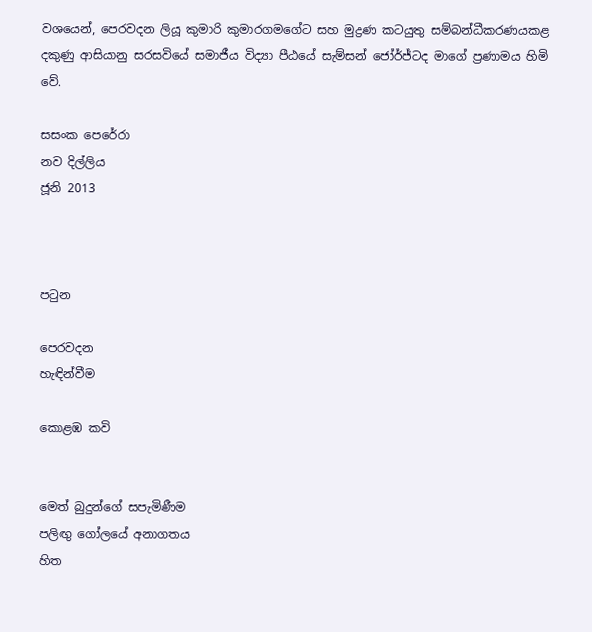වශයෙන්, පෙරවදන ලියූ කුමාරි කුමාරගමගේට සහ මුද්‍රණ කටයුතු සම්බන්ධීකරණයකළ දකුණු ආසියානු සරසවියේ සමාජීය විද්‍යා පීඨයේ සැම්සන් ජෝර්ජ්ටද මාගේ ප්‍රණාමය හිමි වේ.

සසංක පෙරේරා
නව දිල්ලිය
ජූනි 2013



පටුන

පෙරවදන
හැඳින්වීම

කොළඹ කවි


මෙත් බුදුන්ගේ සපැමිණීම
පලිඟු ගෝලයේ අනාගතය
හිත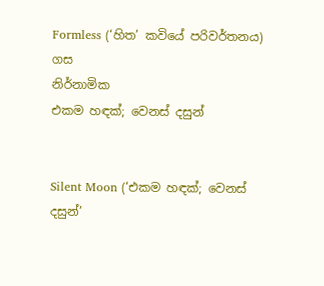Formless (‘හිත’ කවියේ පරිවර්තනය)
ගස
නිර්නාමික
එකම හඳක්; වෙනස් දසුන්


Silent Moon (‘එකම හඳක්; වෙනස් දසුන්’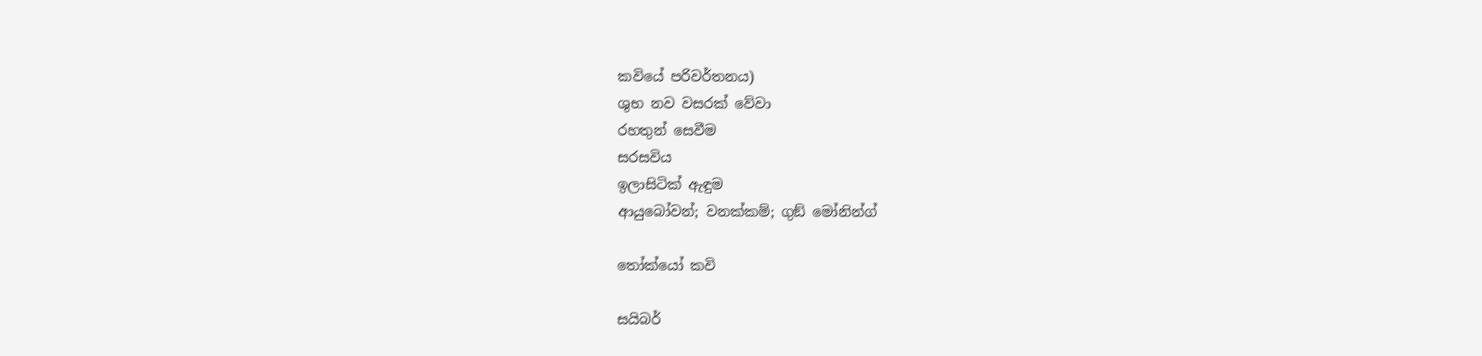කවියේ පරිවර්තනය)
ශුභ නව වසරක් වේවා
රහතුන් සෙවීම
සරසවිය
ඉලාසිටික් ඇඳුම
ආයුබෝවන්; වනක්කම්; ගුඞ් මෝනින්ග්

තෝක්යෝ කවි

සයිබර්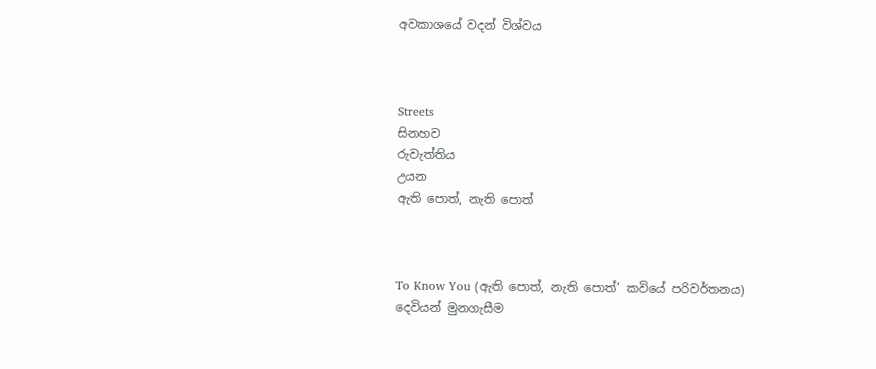අවකාශයේ වදන් විශ්වය



Streets
සිනහව
රුවැත්තිය
උයන
ඇති පොත්, නැති පොත්



To Know You (ඇති පොත්, නැති පොත්’ කවියේ පරිවර්තනය)
දෙවියන් මුනගැසීම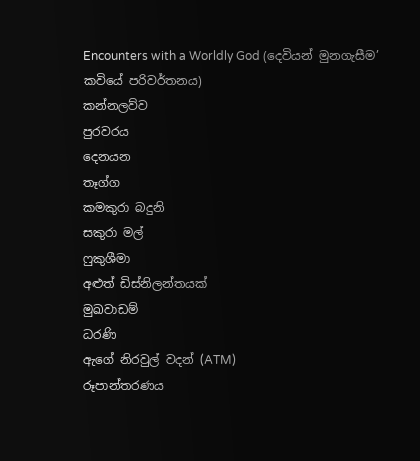Encounters with a Worldly God (දෙවියන් මුනගැසීම’ කවියේ පරිවර්තනය)
කන්නලව්ව
පුරවරය
දෙනයන
තෑග්ග
කමකුරා බදුනි
සකුරා මල්
ෆුකුශීමා
අළුත් ඩිස්නිලන්තයක්
මුඛවාඩම්
ධරණි
ඇගේ නිරවුල් වදන් (ATM)
රූපාන්තරණය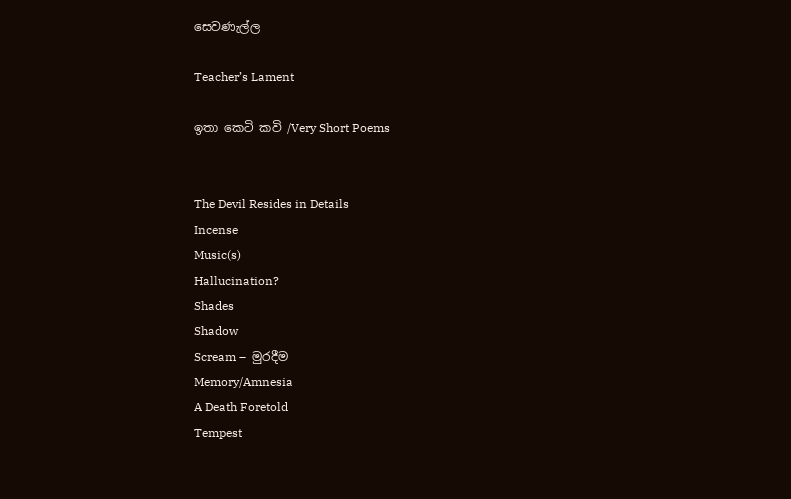සෙවණැල්ල

Teacher’s Lament

ඉතා කෙටි කවි /Very Short Poems


The Devil Resides in Details
Incense
Music(s)
Hallucination?
Shades
Shadow
Scream –  මුරදීම
Memory/Amnesia
A Death Foretold
Tempest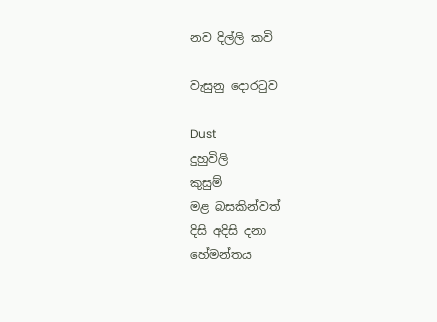නව දිල්ලි කවි

වැසුනු දොරටුව

Dust
දුහුවිලි
කුසුම්
මළ බසකින්වත්
දිසි අදිසි දනා
හේමන්තය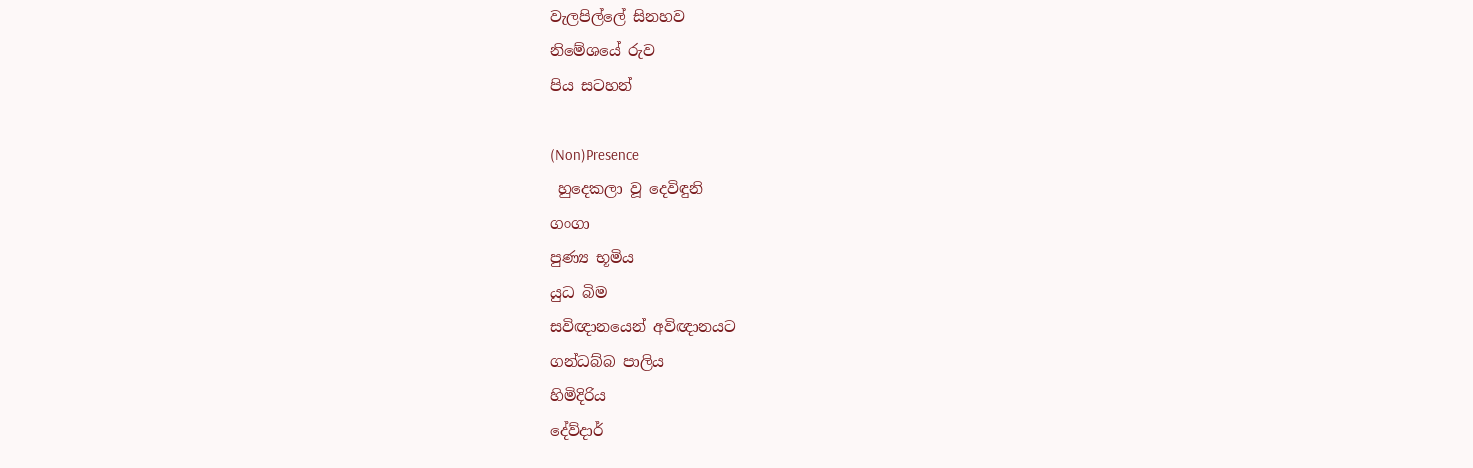වැලපිල්ලේ සිනහව
නිමේශයේ රුව
පිය සටහන්

(Non)Presence
 හුදෙකලා වූ දෙවිඳුනි
ගංගා
පුණ්‍ය භූමිය
යුධ බිම
සවිඥානයෙන් අවිඥානයට
ගන්ධබ්බ පාලිය
හිමිදිරිය
දේව්දාර්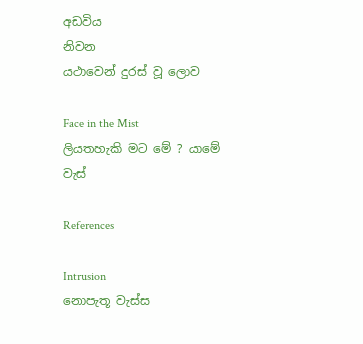අඩවිය
නිවන
යථාවෙන් දුරස් වූ ලොව

Face in the Mist
ලියතහැකි මට මේ ? යාමේ
වැස්

References

Intrusion
නොපැතූ වැස්ස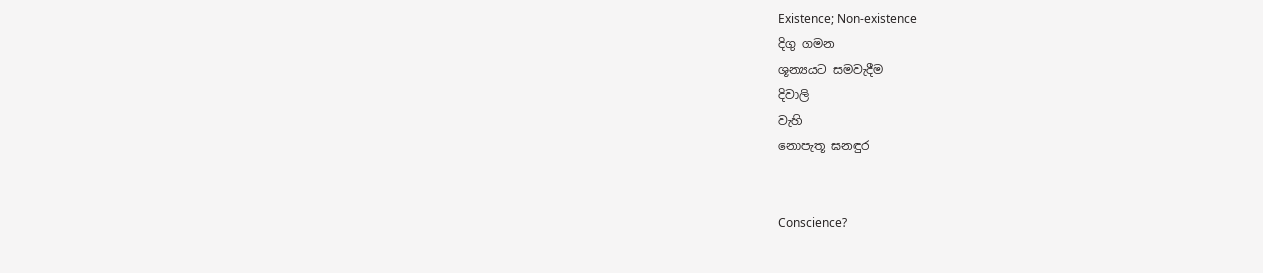Existence; Non-existence
දිගු ගමන
ශූන්‍යයට සමවැදීම
දිවාලි
වැහි
නොපැතූ ඝනඳුර


Conscience?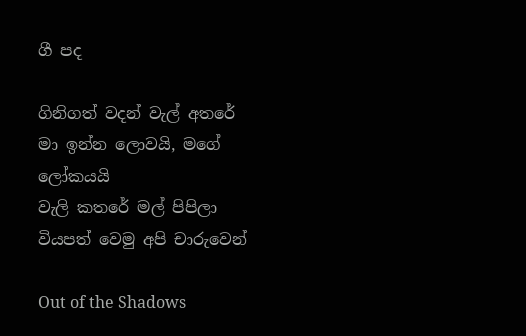ගී පද

ගිනිගත් වදන් වැල් අතරේ
මා ඉන්න ලොවයි, මගේ ලෝකයයි
වැලි කතරේ මල් පිපිලා
වියපත් වෙමු අපි චාරුවෙන්

Out of the Shadows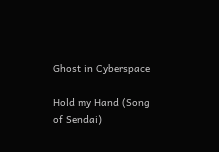Ghost in Cyberspace

Hold my Hand (Song of Sendai)